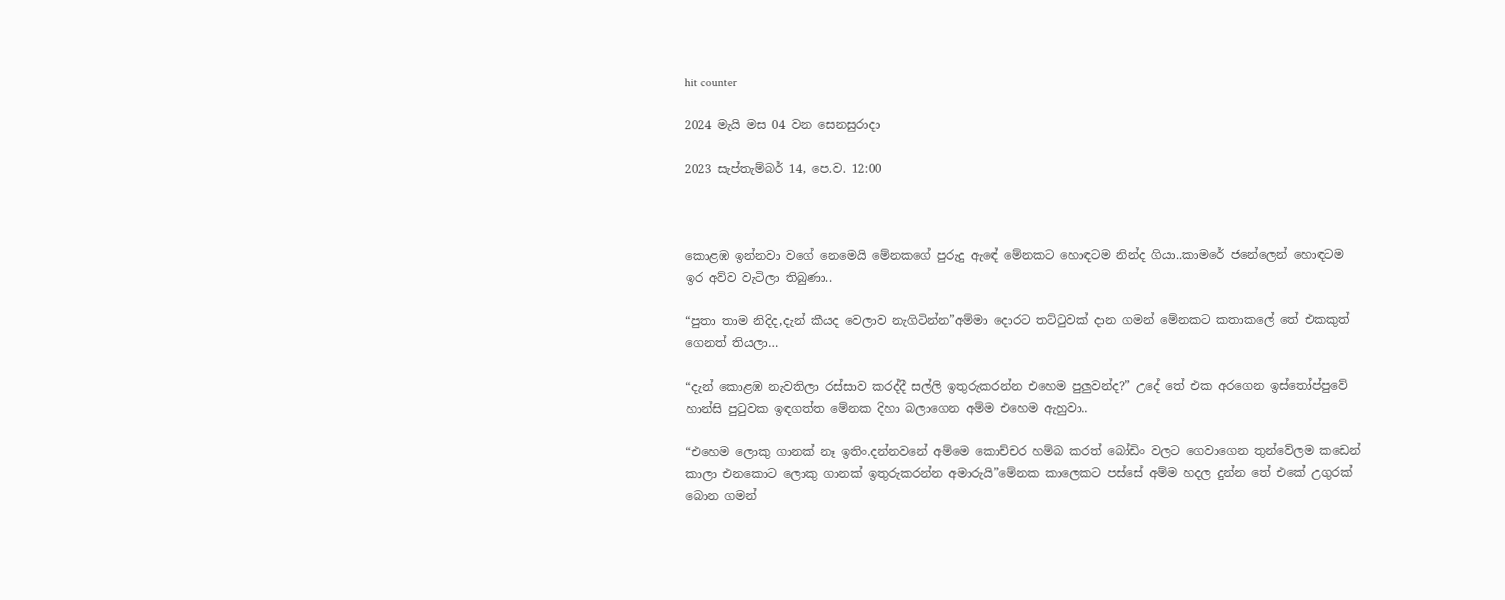hit counter

2024 මැයි මස 04 වන සෙනසුරාදා

2023 සැප්‍තැම්‍බර් 14, පෙ.ව. 12:00



කොළඹ ඉන්නවා වගේ නෙමෙයි මේනකගේ පුරුදු ඇඳේ මේනකට හොඳටම නින්ද ගියා..කාමරේ ජනේලෙන් හොඳටම ඉර අව්ව වැටිලා තිබුණා..

“පුතා තාම නිදිද,දැන් කීයද වෙලාව නැගිටින්න”අම්මා දොරට තට්ටුවක් දාන ගමන් මේනකට කතාකලේ තේ එකකුත් ගෙනත් තියලා…

“දැන් කොළඹ නැවතිලා රස්සාව කරද්දී සල්ලි ඉතුරුකරන්න එහෙම පුලුවන්ද?” උදේ තේ එක අරගෙන ඉස්තෝප්පුවේ හාන්සි පුටුවක ඉඳගත්ත මේනක දිහා බලාගෙන අම්ම එහෙම ඇහුවා..

“එහෙම ලොකු ගානක් නෑ ඉතිං.දන්නවනේ අම්මෙ කොච්චර හම්බ කරත් බෝඩිං වලට ගෙවාගෙන තුන්වේලම කඩෙන් කාලා එනකොට ලොකු ගානක් ඉතුරුකරන්න අමාරුයි”මේනක කාලෙකට පස්සේ අම්ම හදල දුන්න තේ එකේ උගුරක් බොන ගමන්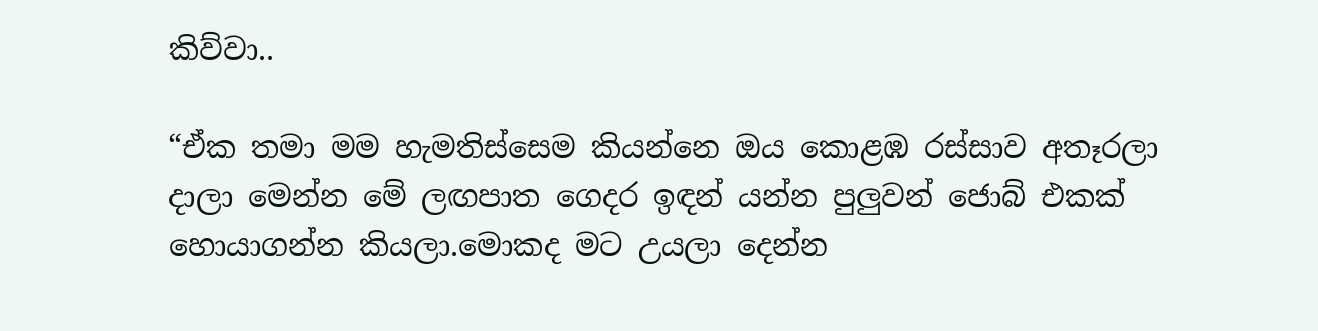කිව්වා..

“ඒක තමා මම හැමතිස්සෙම කියන්නෙ ඔය කොළඹ රස්සාව අතෑරලා දාලා මෙන්න මේ ලඟපාත ගෙදර ඉඳන් යන්න පුලුවන් ජොබ් එකක් හොයාගන්න කියලා.මොකද මට උයලා දෙන්න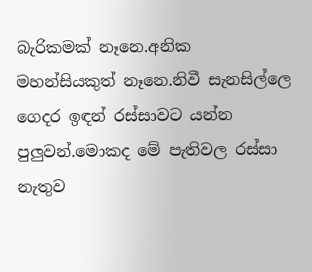බැරිකමක් නෑනෙ.අනික මහන්සියකුත් නෑනෙ.නිවී සැනසිල්ලෙ ගෙදර ඉඳන් රස්සාවට යන්න පුලුවන්.මොකද මේ පැතිවල රස්සා නැතුව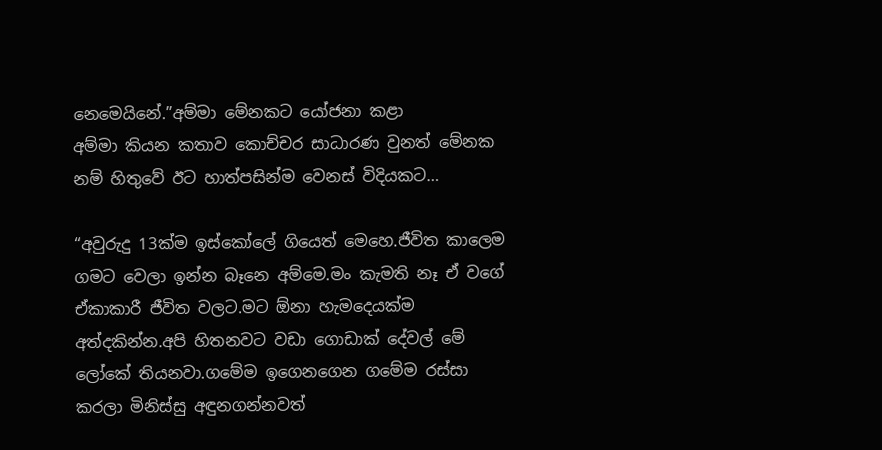නෙමෙයිනේ.”අම්මා මේනකට යෝජනා කළා
අම්මා කියන කතාව කොච්චර සාධාරණ වුනත් මේනක නම් හිතුවේ ඊට හාත්පසින්ම වෙනස් විදියකට…

“අවුරුදු 13ක්ම ඉස්කෝලේ ගියෙත් මෙහෙ.ජීවිත කාලෙම ගමට වෙලා ඉන්න බෑනෙ අම්මෙ.මං කැමති නෑ ඒ වගේ ඒකාකාරී ජීවිත වලට.මට ඕනා හැමදෙයක්ම අත්දකින්න.අපි හිතනවට වඩා ගොඩාක් දේවල් මේ ලෝකේ තියනවා.ගමේම ඉගෙනගෙන ගමේම රස්සා කරලා මිනිස්සු අඳුනගන්නවත්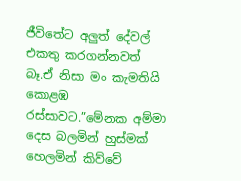ජීවිතේට අලුත් දේවල් එකතු කරගන්නවත් බෑ.ඒ නිසා මං කැමතියි කොළඹ රස්සාවට.”මේනක අම්මා දෙස බලමින් හුස්මක් හෙලමින් කිව්වේ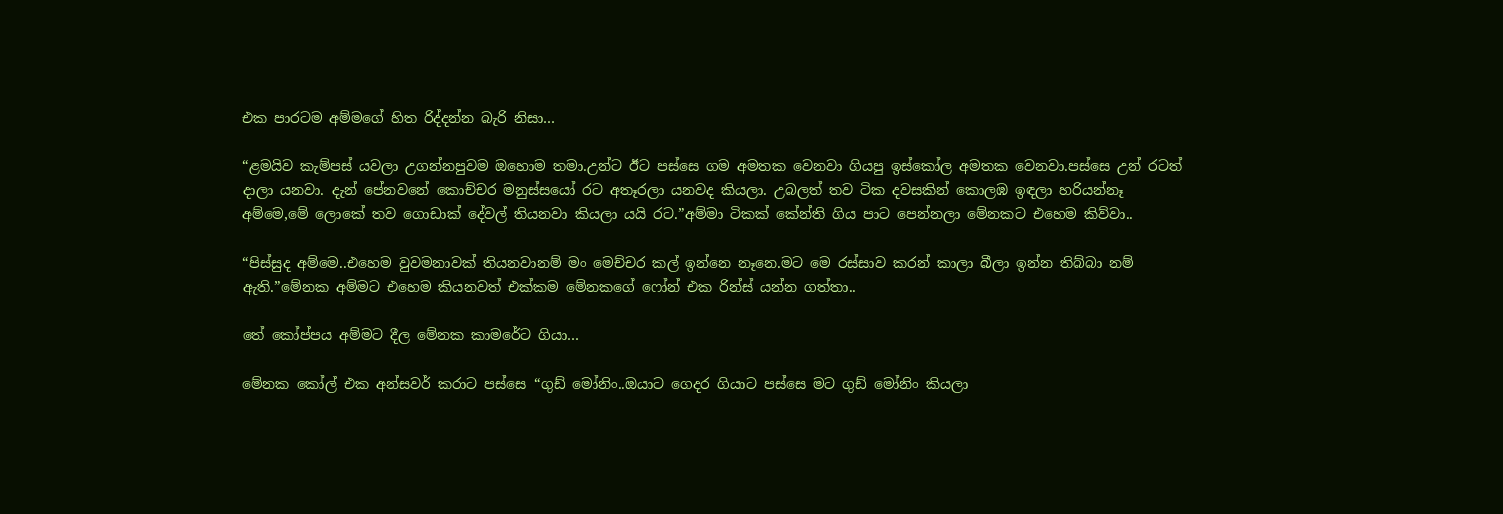එක පාරටම අම්මගේ හිත රිද්දන්න බැරි නිසා…

“ළමයිව කැම්පස් යවලා උගන්නපුවම ඔහොම තමා.උන්ට ඊට පස්සෙ ගම අමතක වෙනවා ගියපු ඉස්කෝල අමතක වෙනවා.පස්සෙ උන් රටත් දාලා යනවා. දැන් පේනවනේ කොච්චර මනුස්සයෝ රට අතෑරලා යනවද කියලා. උබලත් තව ටික දවසකින් කොලඹ ඉඳලා හරියන්නෑ අම්මෙ,මේ ලොකේ තව ගොඩාක් දේවල් තියනවා කියලා යයි රට.”අම්මා ටිකක් කේන්ති ගිය පාට පෙන්නලා මේනකට එහෙම කිව්වා..

“පිස්සුද අම්මෙ..එහෙම වුවමනාවක් තියනවානම් මං මෙච්චර කල් ඉන්නෙ නෑනෙ.මට මෙ රස්සාව කරන් කාලා බීලා ඉන්න තිබ්බා නම් ඇති.”මේනක අම්මට එහෙම කියනවත් එක්කම මේනකගේ ෆෝන් එක රින්ස් යන්න ගත්තා..

තේ කෝප්පය අම්මට දීල මේනක කාමරේට ගියා…

මේනක කෝල් එක අන්සවර් කරාට පස්සෙ “ගුඩ් මෝනිං..ඔයාට ගෙදර ගියාට පස්සෙ මට ගුඩ් මෝනිං කියලා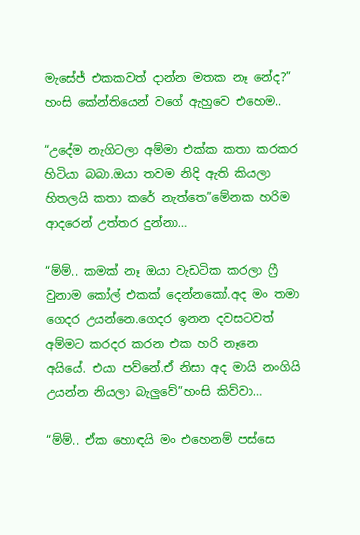මැසේජ් එකකවත් දාන්න මතක නෑ නේද?” හංසි කේන්තියෙන් වගේ ඇහුවෙ එහෙම..

“උදේම නැගිටලා අම්මා එක්ක කතා කරකර හිටියා බබා.ඔයා තවම නිදි ඇති කියලා හිතලයි කතා කරේ නැත්තෙ”මේනක හරිම ආදරෙන් උත්තර දුන්නා…

“ම්ම්.. කමක් නෑ ඔයා වැඩටික කරලා ෆ්‍රී වුනාම කෝල් එකක් දෙන්නකෝ.අද මං තමා ගෙදර උයන්නෙ.ගෙදර ඉනන දවසටවත් අම්මට කරදර කරන එක හරි නෑනෙ අයියේ. එයා පව්නේ.ඒ නිසා අද මායි නංගියි උයන්න නියලා බැලුවේ”හංසි කිව්වා…

“ම්ම්.. ඒක හොඳයි මං එහෙනම් පස්සෙ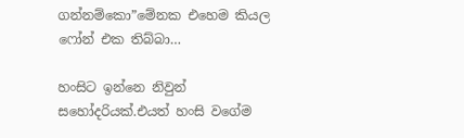ගන්නම්කො”මේනක එහෙම කියල ෆෝන් එක තිබ්බා…

හංසිට ඉන්නෙ නිවුන් සහෝදරියක්.එයත් හංසි වගේම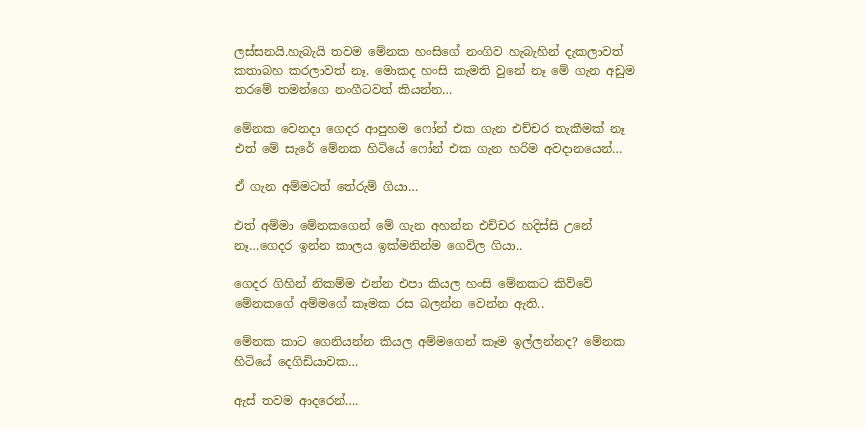ලස්සනයි.හැබැයි තවම මේනක හංසිගේ නංගිව හැබැහින් දැකලාවත් කතාබහ කරලාවත් නෑ. මොකද හංසි කැමති වුනේ නෑ මේ ගැන අඩුම තරමේ තමන්ගෙ නංගීටවත් කියන්න…

මේනක වෙනදා ගෙදර ආපුහම ෆෝන් එක ගැන එච්චර තැකීමක් නෑ එත් මේ සැරේ මේනක හිටියේ ෆෝන් එක ගැන හරිම අවදානයෙන්…

ඒ ගැන අම්මටත් තේරුම් ගියා…

එත් අම්මා මේනකගෙන් මේ ගැන අහන්න එච්චර හදිස්සි උනේ නෑ…ගෙදර ඉන්න කාලය ඉක්මනින්ම ගෙවිල ගියා..

ගෙදර ගිහින් නිකම්ම එන්න එපා කියල හංසි මේනකට කිව්වේ මේනකගේ අම්මගේ කෑමක රස බලන්න වෙන්න ඇති..

මේනක කාට ගෙනියන්න කියල අම්මගෙන් කෑම ඉල්ලන්නද? මේනක හිටියේ දෙගිඩියාවක…

ඇස් තවම ආදරෙන්….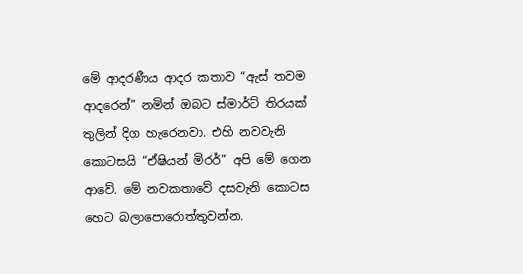මේ ආදරණීය ආදර කතාව “ඇස් තවම ආදරෙන්” නමින් ඔබට ස්මාර්ට් තිරයක් තුලින් දිග හැරෙනවා. එහි නවවැනි කොටසයි “ඒෂියන් මිරර්” අපි මේ ගෙන ආවේ. මේ නවකතාවේ දසවැනි කොටස හෙට බලාපොරොත්තුවන්න.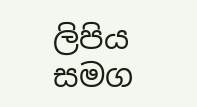ලිපිය සමග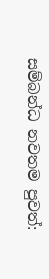සම්බන්ධ නවතම පුවත්: